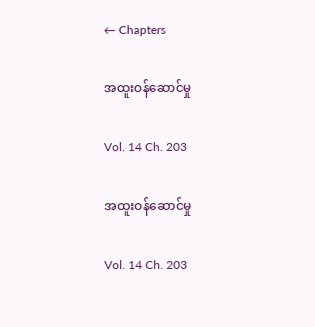← Chapters

အထူးဝန်ဆောင်မှု

Vol. 14 Ch. 203

အထူးဝန်ဆောင်မှု

Vol. 14 Ch. 203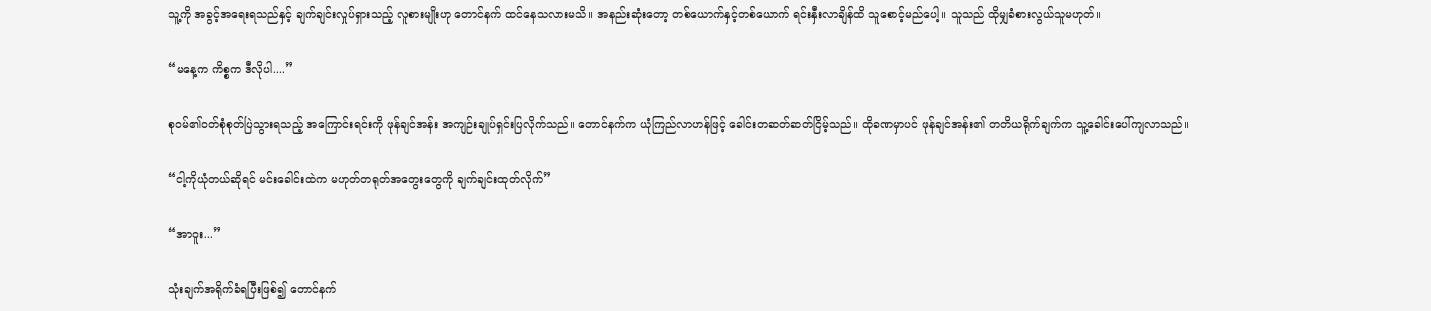သူ့ကို အခွင့်အရေးရသည်နှင့် ချက်ချင်းလှုပ်ရှားသည့် လူစားမျိုးဟု တောင်နက် ထင်နေသလားမသိ။ အနည်းဆုံးတော့ တစ်ယောက်နှင့်တစ်ယောက် ရင်းနှီးလာချိန်ထိ သူစောင့်မည်ပေါ့။ သူသည် ထိုမျှခံစားလွယ်သူမဟုတ်။

“မနေ့က ကိစ္စက ဒီလိုပါ....”

စုဝမ်၏ဝတ်စုံစုတ်ပြဲသွားရသည့် အကြောင်းရင်းကို ဖုန်ချင်အန်း အကျဉ်းချုပ်ရှင်းပြလိုက်သည်။ တောင်နက်က ယုံကြည်လာဟန်ဖြင့် ခေါင်းတဆတ်ဆတ်ငြိမ့်သည်။ ထိုခဏမှာပင် ဖုန်ချင်အန်း၏ တတိယရိုက်ချက်က သူ့ခေါင်းပေါ်ကျလာသည်။

“ငါ့ကိုယုံတယ်ဆိုရင် မင်းခေါင်းထဲက မဟုတ်တရုတ်အတွေးတွေကို ချက်ချင်းထုတ်လိုက်”

“အာဝူး...”

သုံးချက်အရိုက်ခံရပြီးဖြစ်၍ တောင်နက်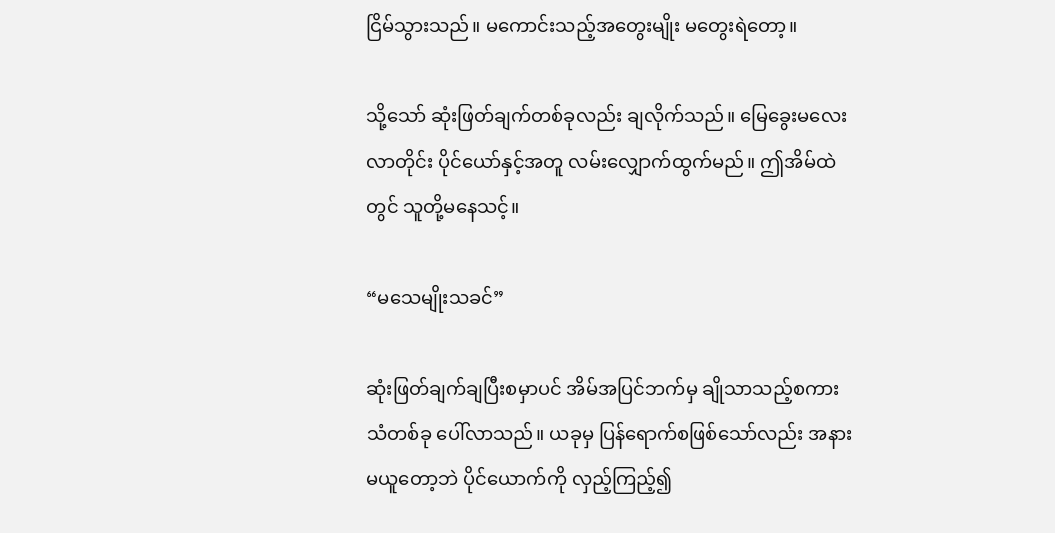ငြိမ်သွားသည်။ မကောင်းသည့်အတွေးမျိုး မတွေးရဲတော့။

သို့သော် ဆုံးဖြတ်ချက်တစ်ခုလည်း ချလိုက်သည်။ မြေခွေးမလေးလာတိုင်း ပိုင်ယော်နှင့်အတူ လမ်းလျှောက်ထွက်မည်။ ဤအိမ်ထဲတွင် သူတို့မနေသင့်။

“မသေမျိုးသခင်”

ဆုံးဖြတ်ချက်ချပြီးစမှာပင် အိမ်အပြင်ဘက်မှ ချိုသာသည့်စကားသံတစ်ခု ပေါ်လာသည်။ ယခုမှ ပြန်ရောက်စဖြစ်သော်လည်း အနားမယူတော့ဘဲ ပိုင်ယောက်ကို လှည့်ကြည့်၍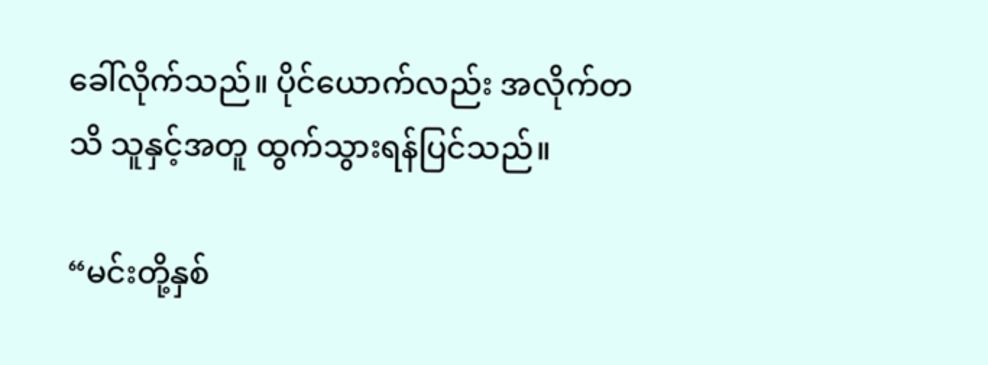ခေါ်လိုက်သည်။ ပိုင်ယောက်လည်း အလိုက်တသိ သူနှင့်အတူ ထွက်သွားရန်ပြင်သည်။

“မင်းတို့နှစ်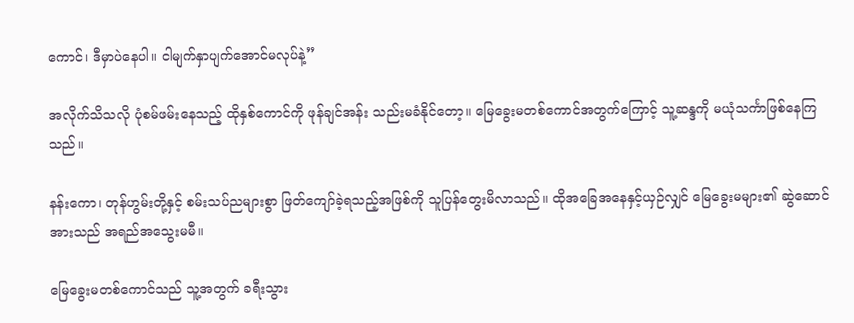ကောင်၊ ဒီမှာပဲနေပါ။ ငါမျက်နှာပျက်အောင်မလုပ်နဲ့”

အလိုက်သိသလို ပုံစမ်ဖမ်းနေသည့် ထိုနှစ်ကောင်ကို ဖုန်ချင်အန်း သည်းမခံနိုင်တော့။ မြေခွေးမတစ်ကောင်အတွက်ကြောင့် သူ့ဆန္ဒကို မယုံသင်္ကာဖြစ်နေကြသည်။

နန်းကော၊ တုန်ဟွမ်းတို့နှင့် စမ်းသပ်ညများစွာ ဖြတ်ကျော်ခဲ့ရသည့်အဖြစ်ကို သူပြန်တွေးမိလာသည်။ ထိုအခြေအနေနှင့်ယှဉ်လျှင် မြေခွေးမများ၏ ဆွဲဆောင်အားသည် အရည်အသွေးမမီ။

မြေခွေးမတစ်ကောင်သည် သူ့အတွက် ခရီးသွား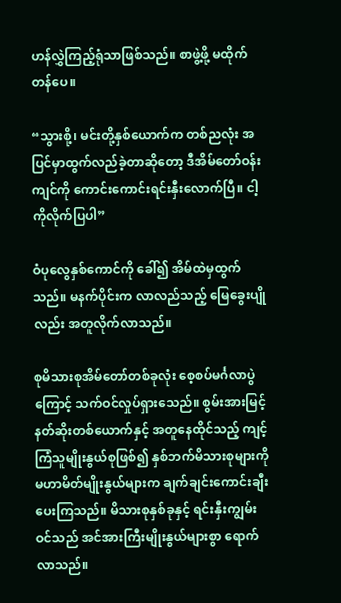ဟန်လွှဲကြည့်ရုံသာဖြစ်သည်။ စာဖွဲ့ဖို့ မထိုက်တန်ပေ။

“သွားစို့၊ မင်းတို့နှစ်ယောက်က တစ်ညလုံး အပြင်မှာထွက်လည်ခဲ့တာဆိုတော့ ဒီအိမ်တော်ဝန်းကျင်ကို ကောင်းကောင်းရင်းနှီးလောက်ပြီ။ ငါ့ကိုလိုက်ပြပါ”

ဝံပုလွေနှစ်ကောင်ကို ခေါ်၍ အိမ်ထဲမှထွက်သည်။ မနက်ပိုင်းက လာလည်သည့် မြေခွေးပျိုလည်း အတူလိုက်လာသည်။

စုမိသားစုအိမ်တော်တစ်ခုလုံး စေ့စပ်မင်္ဂလာပွဲကြောင့် သက်ဝင်လှုပ်ရှားသေည်။ စွမ်းအားမြင့်နတ်ဆိုးတစ်ယောက်နှင့် အတူနေထိုင်သည့် ကျင့်ကြံသူမျိုးနွယ်စုဖြစ်၍ နှစ်ဘက်မိသားစုများကို မဟာမိတ်မျိုးနွယ်များက ချက်ချင်းကောင်းချီးပေးကြသည်။ မိသားစုနှစ်ခုနှင့် ရင်းနှီးကျွမ်းဝင်သည် အင်အားကြီးမျိုးနွယ်များစွာ ရောက်လာသည်။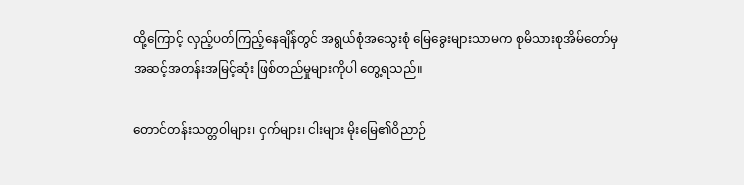ထို့ကြောင့် လှည့်ပတ်ကြည့်နေချိန်တွင် အရွယ်စုံအသွေးစုံ မြေခွေးများသာမက စုမိသားစုအိမ်တော်မှ အဆင့်အတန်းအမြင့်ဆုံး ဖြစ်တည်မှုများကိုပါ တွေ့ရသည်။

တောင်တန်းသတ္တဝါများ၊ ငှက်များ၊ ငါးများ မိုးမြေ၏ဝိညာဉ်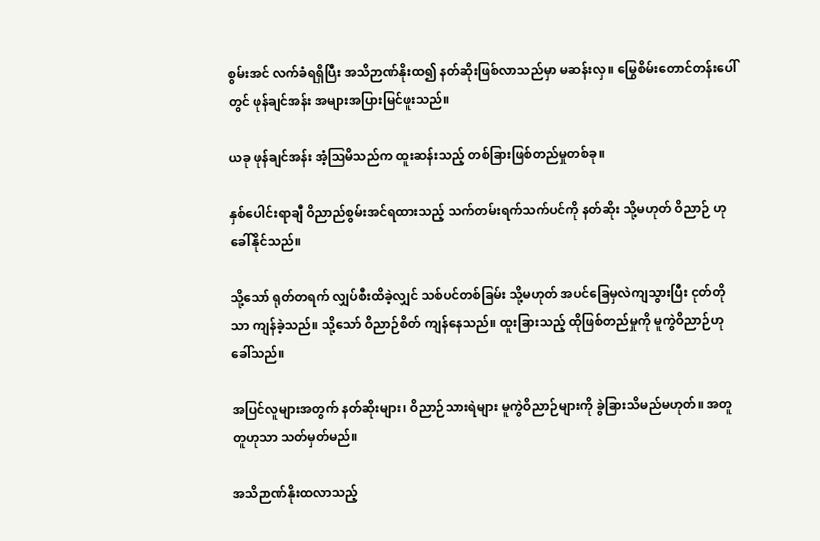စွမ်းအင် လက်ခံရရှိပြီး အသိဉာဏ်နိုးထ၍ နတ်ဆိုးဖြစ်လာသည်မှာ မဆန်းလှ။ မြွေစိမ်းတောင်တန်းပေါ်တွင် ဖုန်ချင်အန်း အများအပြားမြင်ဖူးသည်။

ယခု ဖုန်ချင်အန်း အံ့ဩမိသည်က ထူးဆန်းသည့် တစ်ခြားဖြစ်တည်မှုတစ်ခု။

နှစ်ပေါင်းရာချီ ဝိညာည်စွမ်းအင်ရထားသည့် သက်တမ်းရက်သက်ပင်ကို နတ်ဆိုး သို့မဟုတ် ဝိညာဉ် ဟု ခေါ်နိုင်သည်။

သို့သော် ရုတ်တရက် လျှပ်စီးထိခဲ့လျှင် သစ်ပင်တစ်ခြမ်း သို့မဟုတ် အပင်ခြေမှလဲကျသွားပြီး ငုတ်တိုသာ ကျန်ခဲ့သည်။ သို့သော် ဝိညာဉ်စိတ် ကျန်နေသည်။ ထူးခြားသည့် ထိုဖြစ်တည်မှုကို မူကွဲဝိညာဉ်ဟု ခေါ်သည်။

အပြင်လူများအတွက် နတ်ဆိုးများ၊ ဝိညာဉ်သားရဲများ မူကွဲဝိညာဉ်များကို ခွဲခြားသိမည်မဟုတ်။ အတူတူဟုသာ သတ်မှတ်မည်။

အသိဉာဏ်နိုးထလာသည့်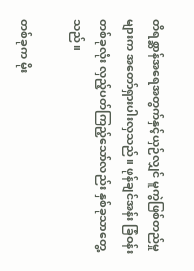တိရစ္ဆာန်အရေအတွက်နှင့်ယှဉ်လျှင် မူကွဲဖြစ်တည်မှုများက အတော်ရှားပါးလှသည်။ ဖုန်ချင်အန်း ခြံဝန်းတစ်ခုလုံး လှည့်ပတ်ကြည့်သော်လည်း နှစ်ခုသာတွေ့သည်။

တစ်ခုက မိုး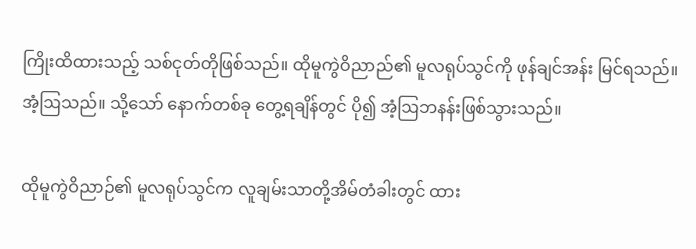ကြိုးထိထားသည့် သစ်ငုတ်တိုဖြစ်သည်။ ထိုမူကွဲဝိညာည်၏ မူလရုပ်သွင်ကို ဖုန်ချင်အန်း မြင်ရသည်။ အံ့ဩသည်။ သို့သော် နောက်တစ်ခု တွေ့ရချိန်တွင် ပို၍ အံ့ဩဘနန်းဖြစ်သွားသည်။

ထိုမူကွဲဝိညာဉ်၏ မူလရုပ်သွင်က လူချမ်းသာတို့အိမ်တံခါးတွင် ထား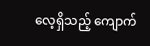လေ့ရှိသည့် ကျောက်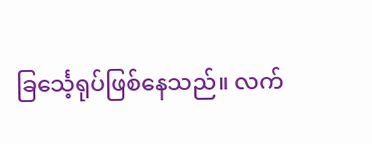ခြင်္သေ့ရုပ်ဖြစ်နေသည်။ လက်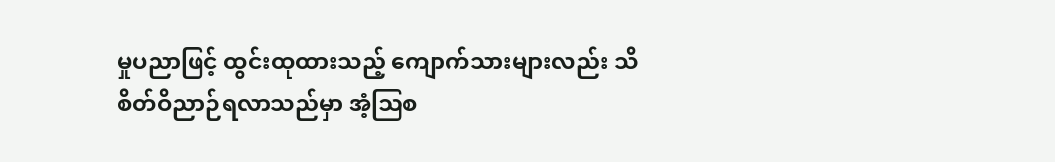မှုပညာဖြင့် ထွင်းထုထားသည့် ကျောက်သားများလည်း သိစိတ်ဝိညာဉ်ရလာသည်မှာ အံ့ဩစ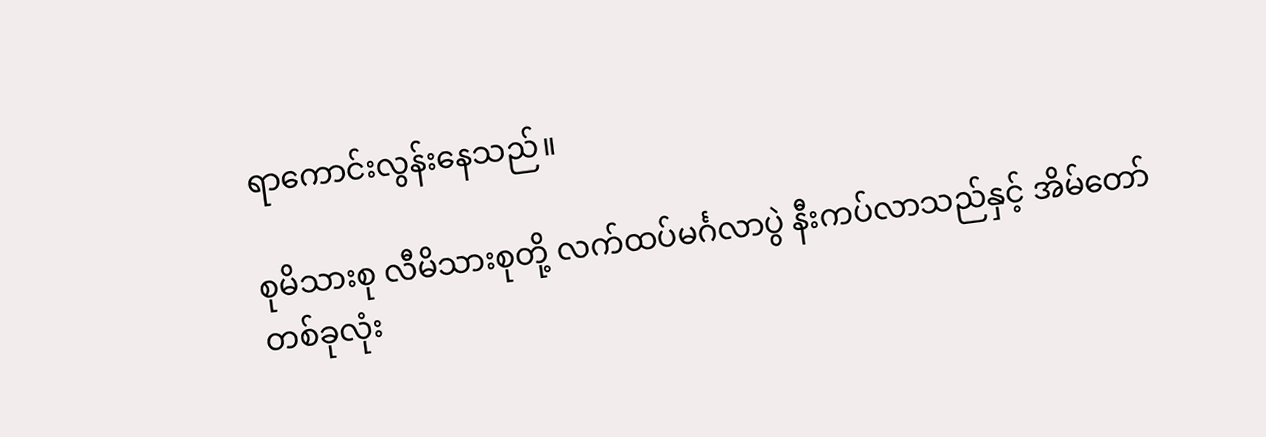ရာကောင်းလွန်းနေသည်။

စုမိသားစု လီမိသားစုတို့ လက်ထပ်မင်္ဂလာပွဲ နီးကပ်လာသည်နှင့် အိမ်တော်တစ်ခုလုံး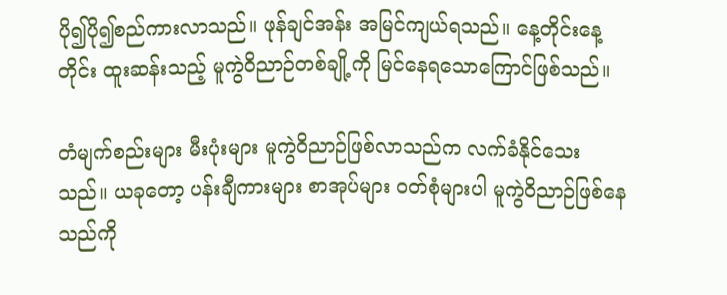ပို၍ပို၍စည်ကားလာသည်။ ဖုန်ချင်အန်း အမြင်ကျယ်ရသည်။ နေ့တိုင်းနေ့တိုင်း ထူးဆန်းသည့် မူကွဲဝိညာဉ်တစ်ချို့ကို မြင်နေရသောကြောင်ဖြစ်သည်။

တံမျက်စည်းများ မီးပုံးများ မူကွဲဝိညာဉ်ဖြစ်လာသည်က လက်ခံနိုင်သေးသည်။ ယခုတော့ ပန်းချီကားများ စာအုပ်များ ဝတ်စုံများပါ မူကွဲဝိညာဉ်ဖြစ်နေသည်ကို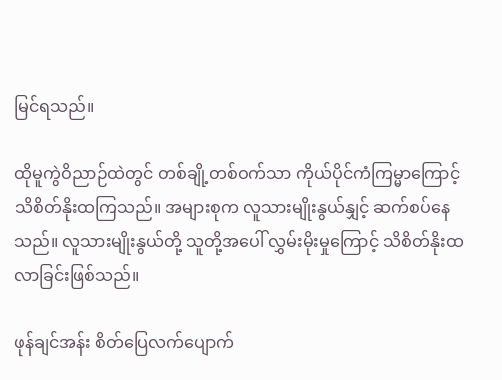မြင်ရသည်။

ထိုမူကွဲဝိညာဉ်ထဲတွင် တစ်ချို့တစ်ဝက်သာ ကိုယ်ပိုင်ကံကြမ္မာကြောင့် သိစိတ်နိုးထကြသည်။ အများစုက လူသားမျိုးနွယ်နျှင့် ဆက်စပ်နေသည်။ လူသားမျိုးနွယ်တို့ သူတို့အပေါ် လွှမ်းမိုးမှုကြောင့် သိစိတ်နိုးထလာခြင်းဖြစ်သည်။

ဖုန်ချင်အန်း စိတ်ပြေလက်ပျောက်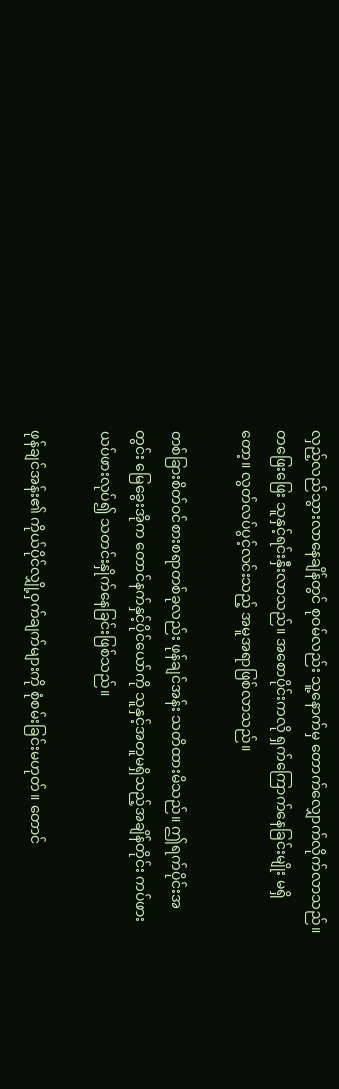လှည့်လည်သွားလာနေချိန်တွင် စုဝမ်လည်း သူ့နောက်မှ တောက်လျှောက်လိုက်လာသည်။ တဖြေးဖြေး သူနှင့်ရင်းနှီးလာသည်။ အစောပိုင်းကလို ရှက်ကြောက်နေခြင်းမျိုး မရှိတော့။ လွတ်လပ်ပွင့်လင်းသည့် အမူအရာဖြစ်လာသည်။

တစ်ခြားစိတ်ဝင်စားစရာတစ်ခုလည်း ဖုန်ချင်အန်း သတိထားမိသည်။ ဤရက်ပိုင်းအတွင်း မြေခွေးအိုက တောင်နက်နှင့်ပိုင်ယော်ကို သူနှင့်အတူမရှိသည့်အချိန်တိုင်း ကပ်ဖားယပ်ဖားလုပ်၍ သတင်းနှိုက်နေခြင်းဖြစ်သည်။

ဖုန်ချင်အန်း၏ ကိုယ်ပိုင်လျှို့ဝှက်ချက်များကို စုံစမ်းခြင်းမဟုတ်။ တောင်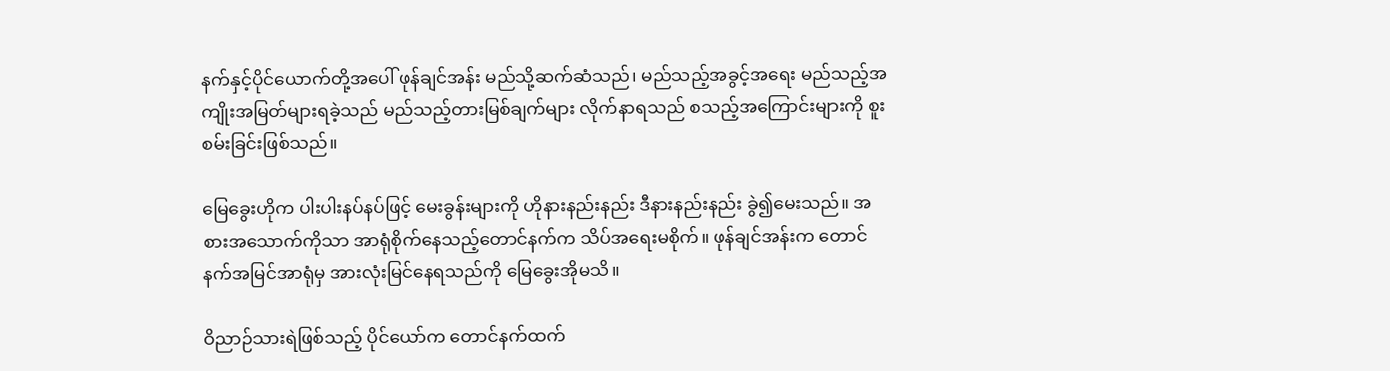နက်နှင့်ပိုင်ယောက်တို့အပေါ် ဖုန်ချင်အန်း မည်သို့ဆက်ဆံသည်၊ မည်သည့်အခွင့်အရေး မည်သည့်အကျိုးအမြတ်များရခဲ့သည် မည်သည့်တားမြစ်ချက်များ လိုက်နာရသည် စသည့်အကြောင်းများကို စူးစမ်းခြင်းဖြစ်သည်။

မြေခွေးဟိုက ပါးပါးနပ်နပ်ဖြင့် မေးခွန်းများကို ဟိုနားနည်းနည်း ဒီနားနည်းနည်း ခွဲ၍မေးသည်။ အစားအသောက်ကိုသာ အာရုံစိုက်နေသည့်တောင်နက်က သိပ်အရေးမစိုက်။ ဖုန်ချင်အန်းက တောင်နက်အမြင်အာရုံမှ အားလုံးမြင်နေရသည်ကို မြေခွေးအိုမသိ။

ဝိညာဉ်သားရဲဖြစ်သည့် ပိုင်ယော်က တောင်နက်ထက်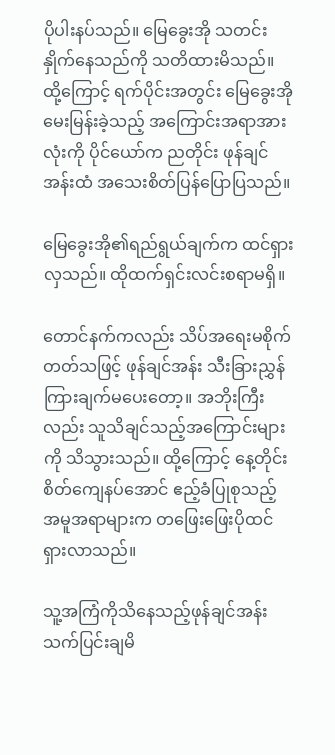ပိုပါးနပ်သည်။ မြေခွေးအို သတင်းနှိုက်နေသည်ကို သတိထားမိသည်။ ထို့ကြောင့် ရက်ပိုင်းအတွင်း မြေခွေးအိုမေးမြန်းခဲ့သည့် အကြောင်းအရာအားလုံးကို ပိုင်ယော်က ညတိုင်း ဖုန်ချင်အန်းထံ အသေးစိတ်ပြန်ပြောပြသည်။

မြေခွေးအို၏ရည်ရွယ်ချက်က ထင်ရှားလှသည်။ ထိုထက်ရှင်းလင်းစရာမရှိ။

တောင်နက်ကလည်း သိပ်အရေးမစိုက်တတ်သဖြင့် ဖုန်ချင်အန်း သီးခြားညွှန်ကြားချက်မပေးတော့။ အဘိုးကြီးလည်း သူသိချင်သည့်အကြောင်းများကို သိသွားသည်။ ထို့ကြောင့် နေ့တိုင်း စိတ်ကျေနပ်အောင် ဧည့်ခံပြုစုသည့် အမူအရာများက တဖြေးဖြေးပိုထင်ရှားလာသည်။

သူ့အကြံကိုသိနေသည့်ဖုန်ချင်အန်း သက်ပြင်းချမိ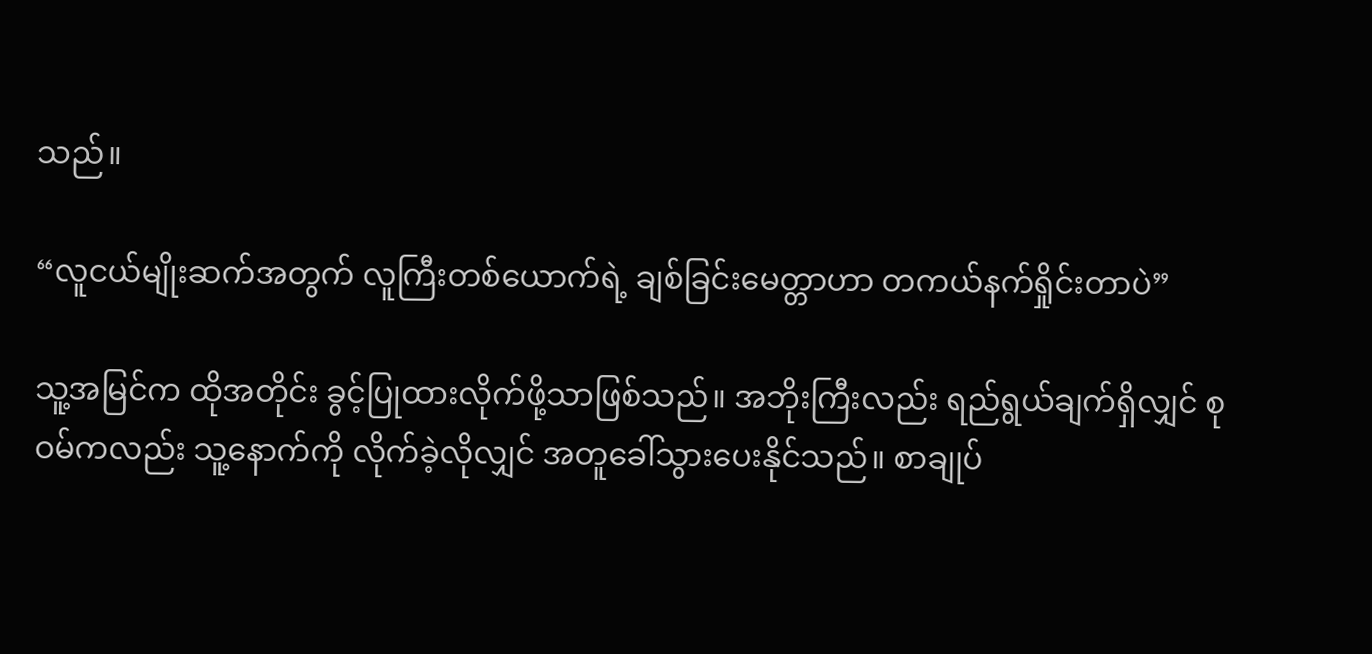သည်။

“လူငယ်မျိုးဆက်အတွက် လူကြီးတစ်ယောက်ရဲ့ ချစ်ခြင်းမေတ္တာဟာ တကယ်နက်ရှိုင်းတာပဲ”

သူ့အမြင်က ထိုအတိုင်း ခွင့်ပြုထားလိုက်ဖို့သာဖြစ်သည်။ အဘိုးကြီးလည်း ရည်ရွယ်ချက်ရှိလျှင် စုဝမ်ကလည်း သူ့နောက်ကို လိုက်ခဲ့လိုလျှင် အတူခေါ်သွားပေးနိုင်သည်။ စာချုပ်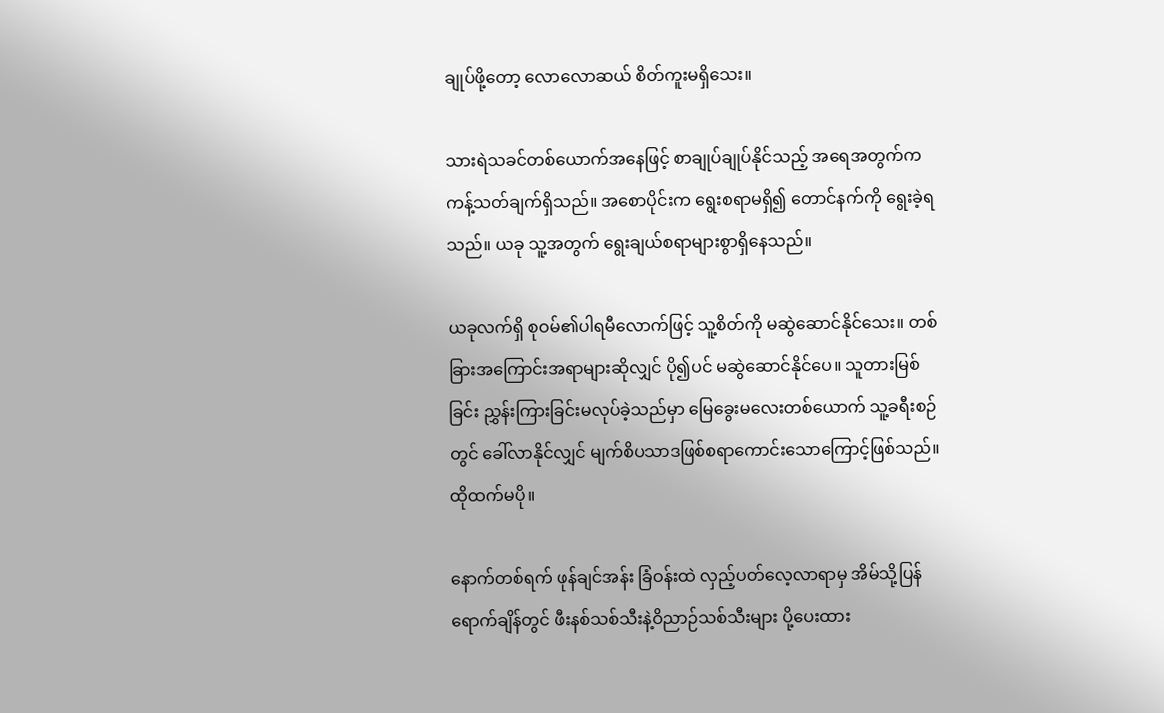ချုပ်ဖို့တော့ လောလောဆယ် စိတ်ကူးမရှိသေး။

သားရဲသခင်တစ်ယောက်အနေဖြင့် စာချုပ်ချုပ်နိုင်သည့် အရေအတွက်က ကန့်သတ်ချက်ရှိသည်။ အစောပိုင်းက ရွေးစရာမရှိ၍ တောင်နက်ကို ရွေးခဲ့ရသည်။ ယခု သူ့အတွက် ရွေးချယ်စရာများစွာရှိနေသည်။

ယခုလက်ရှိ စုဝမ်၏ပါရမီလောက်ဖြင့် သူ့စိတ်ကို မဆွဲဆောင်နိုင်သေး။ တစ်ခြားအကြောင်းအရာများဆိုလျှင် ပို၍ပင် မဆွဲဆောင်နိုင်ပေ။ သူတားမြစ်ခြင်း ညွှန်းကြားခြင်းမလုပ်ခဲ့သည်မှာ မြေခွေးမလေးတစ်ယောက် သူ့ခရီးစဉ်တွင် ခေါ်လာနိုင်လျှင် မျက်စိပသာဒဖြစ်စရာကောင်းသောကြောင့်ဖြစ်သည်။ ထိုထက်မပို။

နောက်တစ်ရက် ဖုန်ချင်အန်း ခြံဝန်းထဲ လှည့်ပတ်လေ့လာရာမှ အိမ်သို့ပြန်ရောက်ချိန်တွင် ဖီးနစ်သစ်သီးနဲ့ဝိညာဉ်သစ်သီးများ ပို့ပေးထား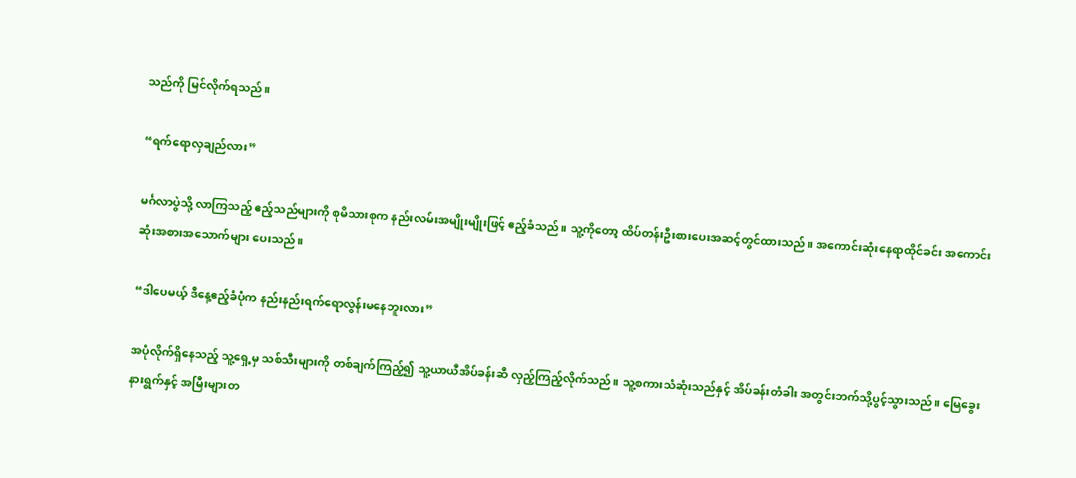သည်ကို မြင်လိုက်ရသည်။

“ရက်ရောလှချည်လား”

မင်္ဂလာပွဲသို့ လာကြသည့် ဧည့်သည်များကို စုမိသားစုက နည်းလမ်းအမျိုးမျိုးဖြင့် ဧည့်ခံသည်။ သူ့ကိုတော့ ထိပ်တန်းဦးစားပေးအဆင့်တွင်ထားသည်။ အကောင်းဆုံးနေရာထိုင်ခင်း အကောင်းဆုံးအစားအသောက်များ ပေးသည်။

“ဒါပေမယ့် ဒီနေ့ဧည့်ခံပုံက နည်းနည်းရက်ရောလွန်းမနေဘူးလား”

အပုံလိုက်ရှိနေသည့် သူ့ရှေ့မှ သစ်သီးများကို တစ်ချက်ကြည့်၍ သူ့ယာယီအိပ်ခန်းဆီ လှည့်ကြည့်လိုက်သည်။ သူ့စကားသံဆုံးသည်နှင့် အိပ်ခန်းတံခါး အတွင်းဘက်သို့ပွင့်သွားသည်။ မြေခွေးနားရွက်နှင့် အမြီးများတ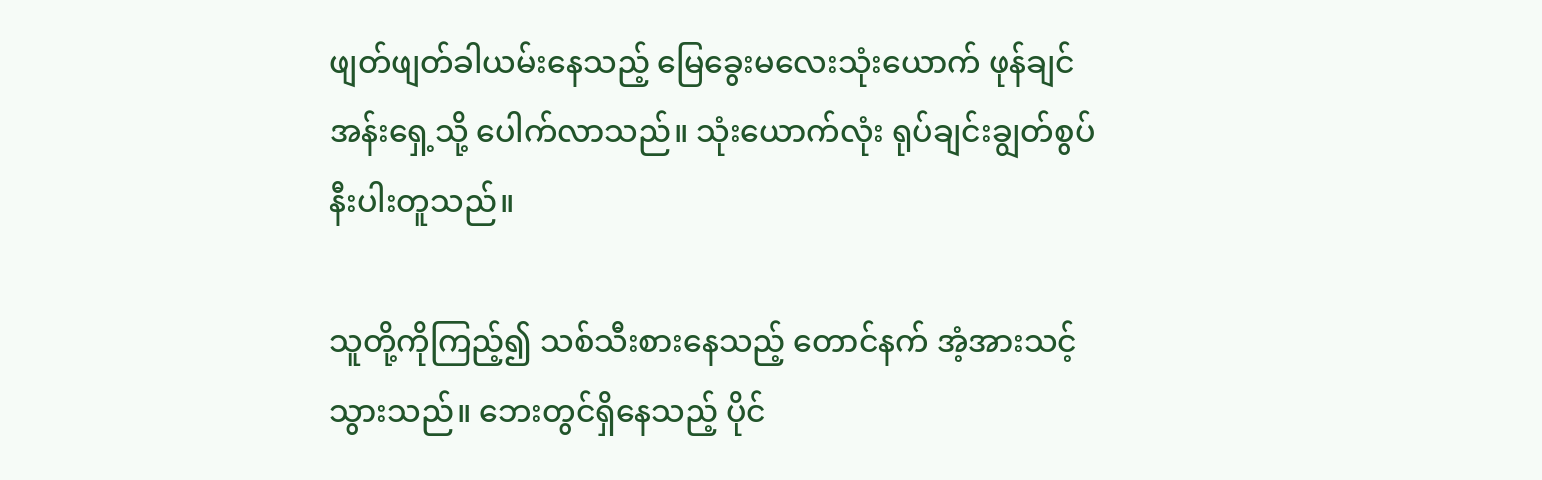ဖျတ်ဖျတ်ခါယမ်းနေသည့် မြေခွေးမလေးသုံးယောက် ဖုန်ချင်အန်းရှေ့သို့ ပေါက်လာသည်။ သုံးယောက်လုံး ရုပ်ချင်းချွတ်စွပ်နီးပါးတူသည်။

သူတို့ကိုကြည့်၍ သစ်သီးစားနေသည့် တောင်နက် အံ့အားသင့်သွားသည်။ ဘေးတွင်ရှိနေသည့် ပိုင်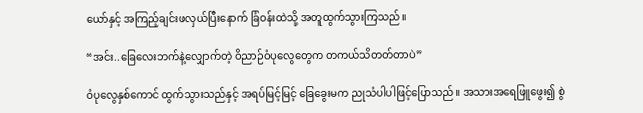ယော်နှင့် အကြည့်ချင်းဖလှယ်ပြီးနောက် ခြံဝန်းထဲသို့ အတူထွက်သွားကြသည်။

“အင်း..ခြေလေးဘက်နဲ့လျှောက်တဲ့ ဝိညာဉ်ဝံပုလွေတွေက တကယ်သိတတ်တာပဲ”

ဝံပုလွေနှစ်ကောင် ထွက်သွားသည်နှင့် အရပ်မြင့်မြင့် ခြေခွေးမက ညုသံပါပါဖြင့်ပြောသည်။ အသားအရေဖြူဖွေး၍ စွဲ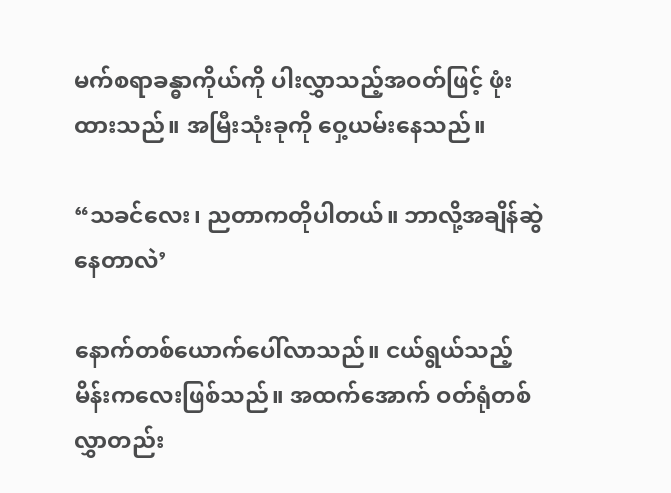မက်စရာခန္ဓာကိုယ်ကို ပါးလွှာသည့်အဝတ်ဖြင့် ဖုံးထားသည်။ အမြီးသုံးခုကို ဝှေ့ယမ်းနေသည်။

“သခင်လေး၊ ညတာကတိုပါတယ်။ ဘာလို့အချိန်ဆွဲနေတာလဲ’

နောက်တစ်ယောက်ပေါ်လာသည်။ ငယ်ရွယ်သည့် မိန်းကလေးဖြစ်သည်။ အထက်အောက် ဝတ်ရုံတစ်လွှာတည်း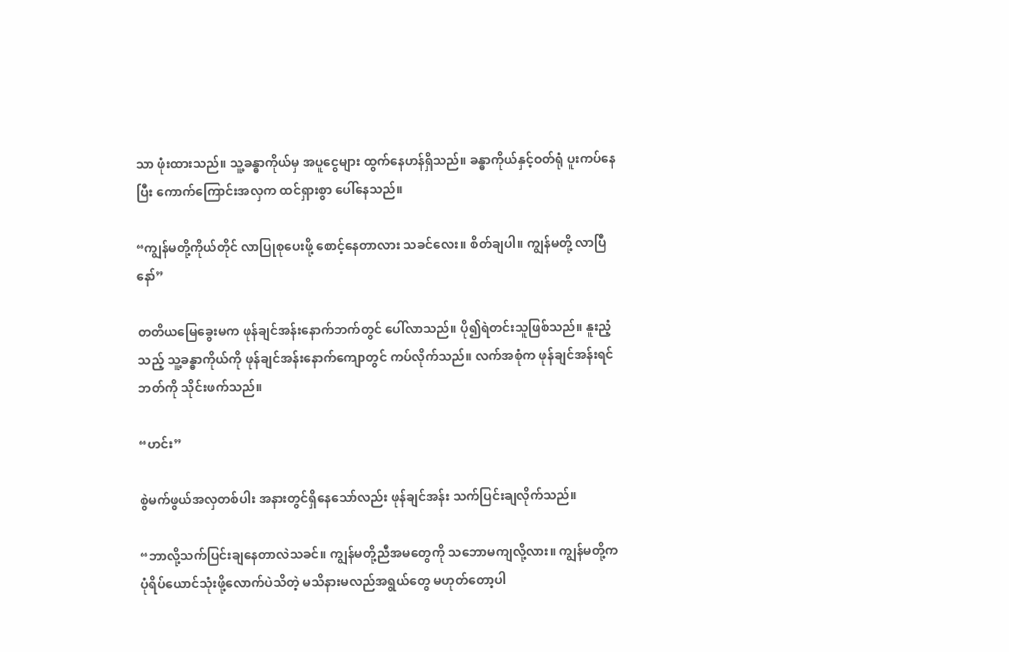သာ ဖုံးထားသည်။ သူ့ခန္ဓာကိုယ်မှ အပူငွေများ ထွက်နေဟန်ရှိသည်။ ခန္ဓာကိုယ်နှင့်ဝတ်ရုံ ပူးကပ်နေပြီး ကောက်ကြောင်းအလှက ထင်ရှားစွာ ပေါ်နေသည်။

“ကျွန်မတို့ကိုယ်တိုင် လာပြုစုပေးဖို့ စောင့်နေတာလား သခင်လေး။ စိတ်ချပါ။ ကျွန်မတို့ လာပြီနော်”

တတိယမြေခွေးမက ဖုန်ချင်အန်းနောက်ဘက်တွင် ပေါ်လာသည်။ ပို၍ရဲတင်းသူဖြစ်သည်။ နူးညံ့သည့် သူ့ခန္ဓာကိုယ်ကို ဖုန်ချင်အန်းနောက်ကျောတွင် ကပ်လိုက်သည်။ လက်အစုံက ဖုန်ချင်အန်းရင်ဘတ်ကို သိုင်းဖက်သည်။

“ဟင်း”

စွဲမက်ဖွယ်အလှတစ်ပါး အနားတွင်ရှိနေသော်လည်း ဖုန်ချင်အန်း သက်ပြင်းချလိုက်သည်။

“ဘာလို့သက်ပြင်းချနေတာလဲသခင်။ ကျွန်မတို့ညီအမတွေကို သဘောမကျလို့လား။ ကျွန်မတို့က ပုံရိပ်ယောင်သုံးဖို့လောက်ပဲသိတဲ့ မသိနားမလည်အရွယ်တွေ မဟုတ်တော့ပါ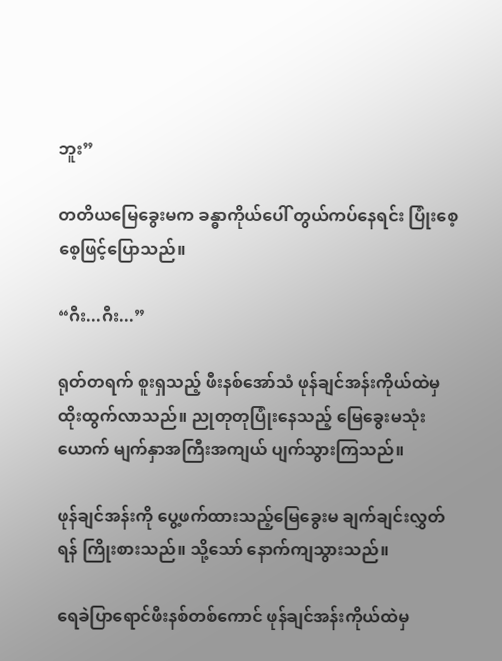ဘူး”

တတိယမြေခွေးမက ခန္ဓာကိုယ်ပေါ် တွယ်ကပ်နေရင်း ပြုံးစေ့စေ့ဖြင့်ပြောသည်။

“ဂီး...ဂီး...”

ရုတ်တရက် စူးရှသည့် ဖီးနစ်အော်သံ ဖုန်ချင်အန်းကိုယ်ထဲမှ ထိုးထွက်လာသည်။ ညုတုတုပြုံးနေသည့် မြေခွေးမသုံးယောက် မျက်နှာအကြီးအကျယ် ပျက်သွားကြသည်။

ဖုန်ချင်အန်းကို ပွေ့ဖက်ထားသည့်မြေခွေးမ ချက်ချင်းလွှတ်ရန် ကြိုးစားသည်။ သို့သော် နောက်ကျသွားသည်။

ရေခဲပြာရောင်ဖီးနစ်တစ်ကောင် ဖုန်ချင်အန်းကိုယ်ထဲမှ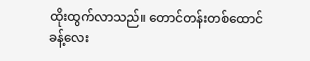ထိုးထွက်လာသည်။ တောင်တန်းတစ်ထောင်ခန့်လေး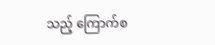သည့် ကြောက်စ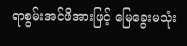ရာစွမ်းအင်ဖိအားဖြင့် မြေခွေးမသုံး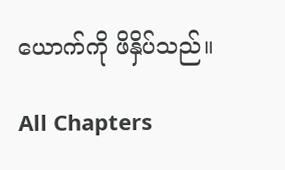ယောက်ကို ဖိနှိပ်သည်။

All Chapters